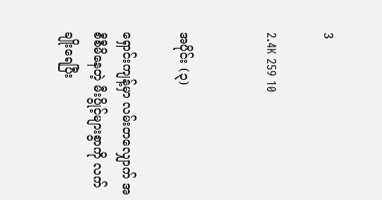3

2.4K 259 10


အပိုင်း (၃)

ရှောင်းကျန့်မှာ လမ်းတလျှောက် အစီစီမိနေတဲ့ မီးပွိုင့်များစွာကို လက်ချိုးရေပြီး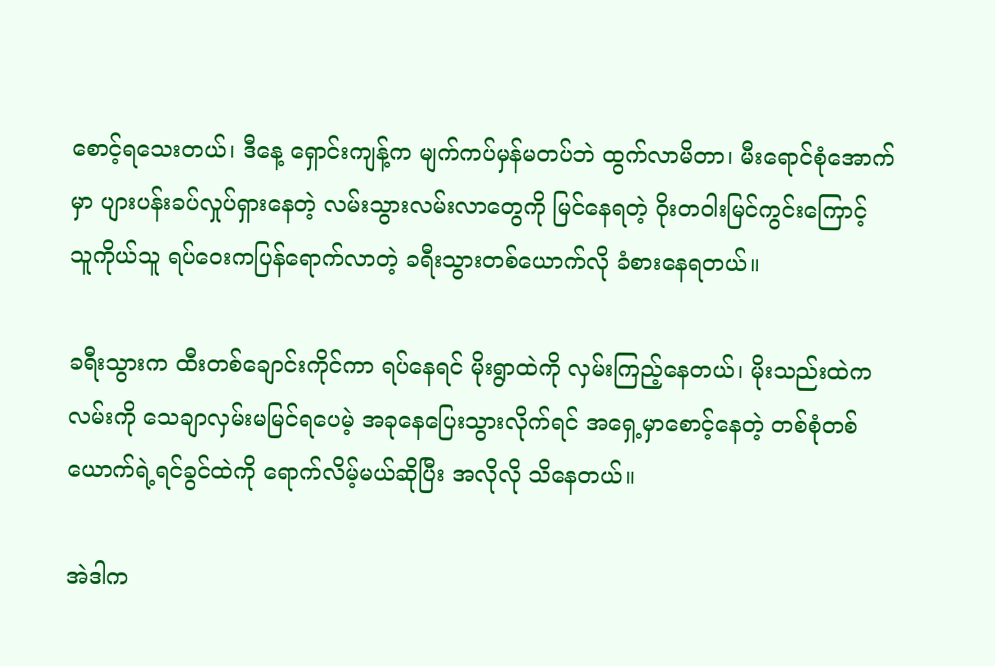စောင့်ရသေးတယ်၊ ဒီနေ့ ရှောင်းကျန့်က မျက်ကပ်မှန်မတပ်ဘဲ ထွက်လာမိတာ၊ မီးရောင်စုံအောက်မှာ ပျားပန်းခပ်လှုပ်ရှားနေတဲ့ လမ်းသွားလမ်းလာတွေကို မြင်နေရတဲ့ ဝိုးတဝါးမြင်ကွင်းကြောင့် သူကိုယ်သူ ရပ်ဝေးကပြန်ရောက်လာတဲ့ ခရီးသွားတစ်ယောက်လို ခံစားနေရတယ်။

ခရီးသွားက ထီးတစ်ချောင်းကိုင်ကာ ရပ်နေရင် မိုးရွာထဲကို လှမ်းကြည့်နေတယ်၊ မိုးသည်းထဲက လမ်းကို သေချာလှမ်းမမြင်ရပေမဲ့ အခုနေပြေးသွားလိုက်ရင် အရှေ့မှာစောင့်နေတဲ့ တစ်စုံတစ်ယောက်ရဲ့ရင်ခွင်ထဲကို ရောက်လိမ့်မယ်ဆိုပြီး အလိုလို သိနေတယ်။

အဲဒါက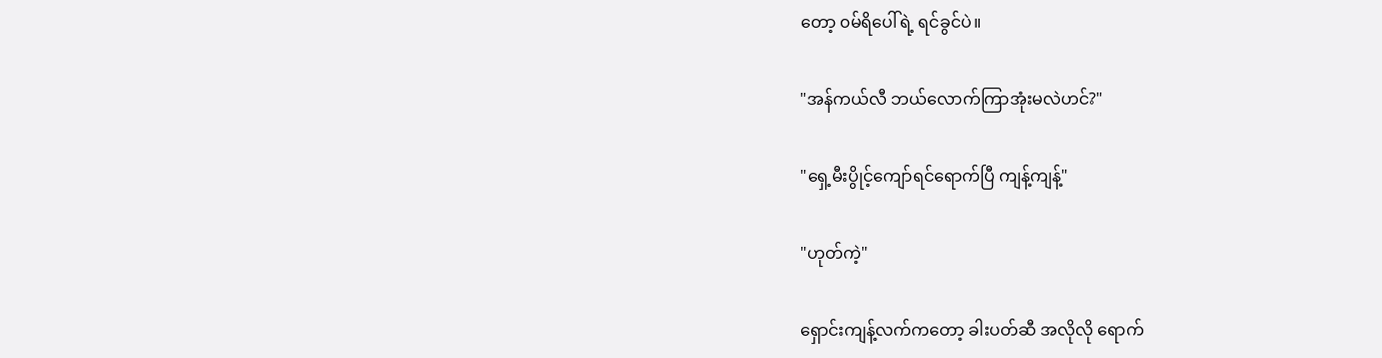တော့ ၀မ်ရိပေါ်ရဲ့ ရင်ခွင်ပဲ။

"အန်ကယ်လီ ဘယ်လောက်ကြာအုံးမလဲဟင်?"

"ရှေ့မီးပွိုင့်ကျော်ရင်ရောက်ပြီ ကျန့်ကျန့်"

"ဟုတ်ကဲ့"

ရှောင်းကျန့်လက်ကတော့ ခါးပတ်ဆီ အလိုလို ရောက်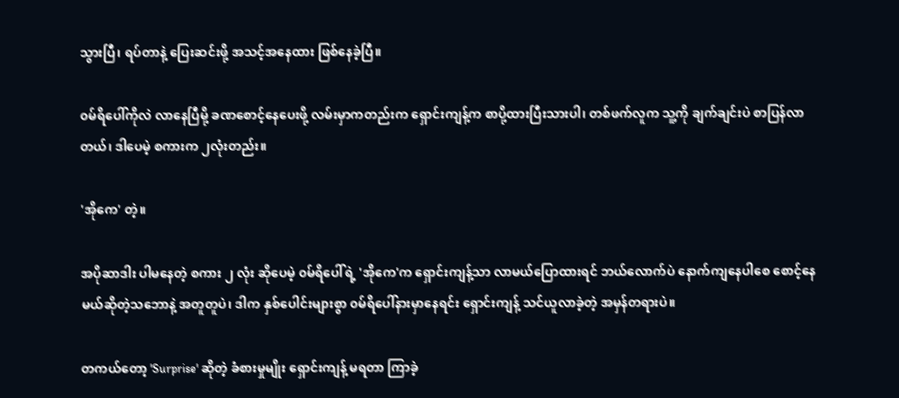သွားပြီ၊ ရပ်တာနဲ့ ပြေးဆင်းဖို့ အသင့်အနေထား ဖြစ်နေခဲ့ပြီ။

၀မ်ရိပေါ်ကိုလဲ လာနေပြီမို့ ခဏစောင့်နေပေးဖို့ လမ်းမှာကတည်းက ရှောင်းကျန့်က စာပို့ထားပြီးသားပါ၊ တစ်ဖက်လူက သူ့ကို ချက်ချင်းပဲ စာပြန်လာတယ်၊ ဒါပေမဲ့ စကားက ၂လုံးတည်း။

'အိုကေ' တဲ့။

အပိုဆာဒါး ပါမနေတဲ့ စကား ၂ လုံး ဆိုပေမဲ့ ၀မ်ရိပေါ်ရဲ့ 'အိုကေ'က ရှောင်းကျန့်သာ လာမယ်ပြောထားရင် ဘယ်လောက်ပဲ နောက်ကျနေပါစေ စောင့်နေမယ်ဆိုတဲ့သဘောနဲ့ အတူတူပဲ၊ ဒါက နှစ်ပေါင်းများစွာ ၀မ်ရိပေါ်နားမှာနေရင်း ရှောင်းကျန့် သင်ယူလာခဲ့တဲ့ အမှန်တရားပဲ။

တကယ်တော့ 'Surprise' ဆိုတဲ့ ခံစားမှုမျိုး ရှောင်းကျန့် မရတာ ကြာခဲ့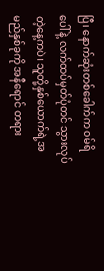ပြီ၊ နောက်ဆုံးတစ်ခေါက်က ၀မ်ရိပေါ်နဲ့ လက်ထပ်မှတ်ပုံတင် သွားလုပ်တဲ့နေ့ကပဲ၊ သူတို့နှစ်ယောက်ရဲ့အမည်နှစ်ခုကို အနီရောင် တရား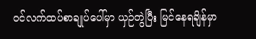၀င်လက်ထပ်စာချုပ်ပေါ်မှာ ယှဉ်တွဲပြီး မြင်နေရချိန်မှာ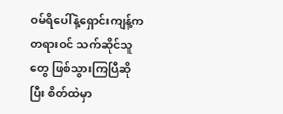ဝမ်ရိပေါ်နဲ့ရှောင်းကျန့်က တရားဝင် သက်ဆိုင်သူတွေ ဖြစ်သွားကြပြီဆိုပြီး စိတ်ထဲမှာ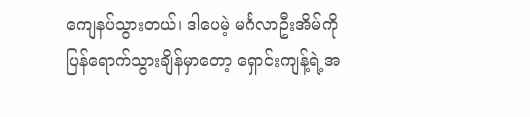ကျေနပ်သွားတယ်၊ ဒါပေမဲ့ မင်္ဂလာဦးအိမ်ကို ပြန်ရောက်သွားချိန်မှာတော့ ရှောင်းကျန့်ရဲ့အ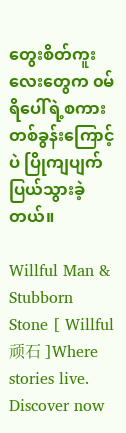တွေးစိတ်ကူးလေးတွေက ၀မ်ရိပေါ်ရဲ့စကားတစ်ခွန်းကြောင့်ပဲ ပြိုကျပျက်ပြယ်သွားခဲ့တယ်။

Willful Man & Stubborn Stone [ Willful顽石 ]Where stories live. Discover now